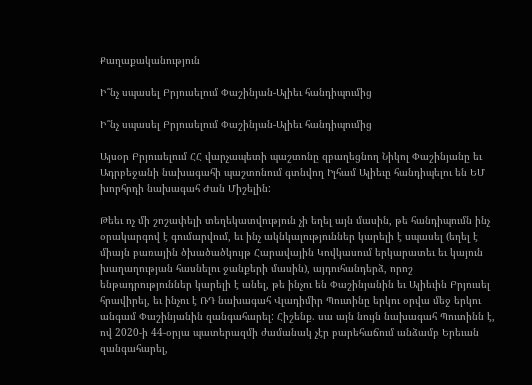Քաղաքականություն

Ի՞նչ սպասել Բրյուսելում Փաշինյան-Ալիեւ հանդիպումից

Ի՞նչ սպասել Բրյուսելում Փաշինյան-Ալիեւ հանդիպումից

Այսօր Բրյուսելում ՀՀ վարչապետի պաշտոնը զբաղեցնող Նիկոլ Փաշինյանը եւ Ադրբեջանի նախագահի պաշտոնում գտնվող Իլհամ Ալիեւը հանդիպելու են ԵՄ խորհրդի նախագահ Ժան Միշելին:

Թեեւ ոչ մի շոշափելի տեղեկատվություն չի եղել այն մասին, թե հանդիպումն ինչ օրակարգով է գումարվում, եւ ինչ ակնկալություններ կարելի է սպասել (եղել է միայն բառային ծխածածկույթ Հարավային Կովկասում երկարատեւ եւ կայուն խաղաղության հասնելու ջանքերի մասին), այդուհանդերձ, որոշ ենթադրություններ կարելի է անել, թե ինչու են Փաշինյանին եւ Ալիեւին Բրյուսել հրավիրել, եւ ինչու է ՌԴ նախագահ Վլադիմիր Պուտինը երկու օրվա մեջ երկու անգամ Փաշինյանին զանգահարել: Հիշենք. սա այն նույն նախագահ Պուտինն է, ով 2020-ի 44-օրյա պատերազմի ժամանակ չէր բարեհաճում անձամբ Երեւան զանգահարել,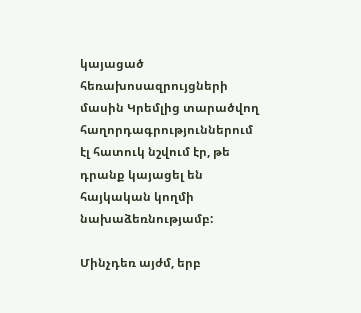կայացած հեռախոսազրույցների մասին Կրեմլից տարածվող հաղորդագրություններում էլ հատուկ նշվում էր, թե դրանք կայացել են հայկական կողմի նախաձեռնությամբ:

Մինչդեռ այժմ, երբ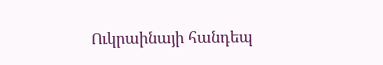Ուկրաինայի հանդեպ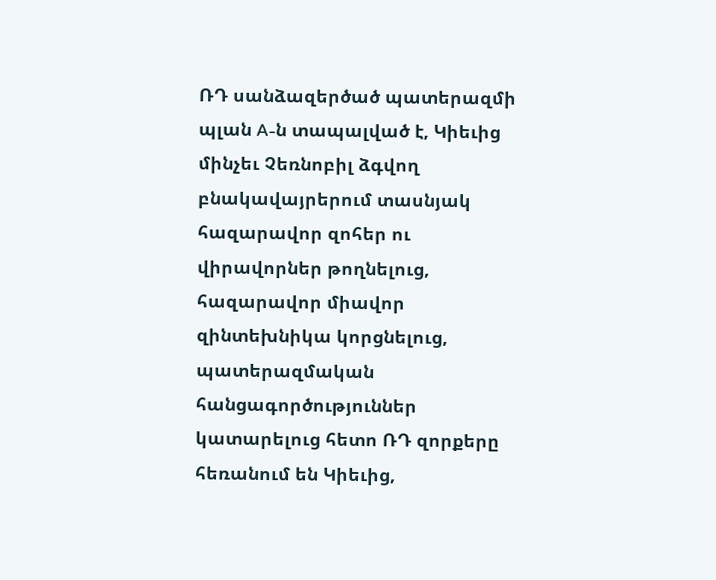ՌԴ սանձազերծած պատերազմի պլան A-ն տապալված է, Կիեւից մինչեւ Չեռնոբիլ ձգվող բնակավայրերում տասնյակ հազարավոր զոհեր ու վիրավորներ թողնելուց, հազարավոր միավոր զինտեխնիկա կորցնելուց, պատերազմական հանցագործություններ կատարելուց հետո ՌԴ զորքերը հեռանում են Կիեւից,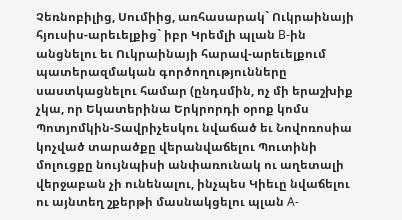Չեռնոբիլից, Սումիից, առհասարակ` Ուկրաինայի հյուսիս-արեւելքից` իբր Կրեմլի պլան B-ին անցնելու եւ Ուկրաինայի հարավ-արեւելքում պատերազմական գործողությունները սաստկացնելու համար (ընդսմին, ոչ մի երաշխիք չկա, որ Եկատերինա Երկրորդի օրոք կոմս Պոտյոմկին-Տավրիչեսկու նվաճած եւ Նովոռոսիա կոչված տարածքը վերանվաճելու Պուտինի մոլուցքը նույնպիսի անփառունակ ու աղետալի վերջաբան չի ունենալու, ինչպես Կիեւը նվաճելու ու այնտեղ շքերթի մասնակցելու պլան A-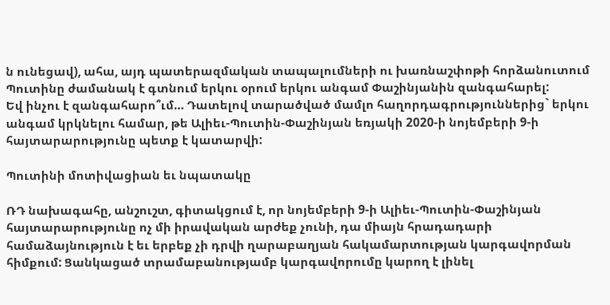ն ունեցավ), ահա, այդ պատերազմական տապալումների ու խառնաշփոթի հորձանուտում Պուտինը ժամանակ է գտնում երկու օրում երկու անգամ Փաշինյանին զանգահարել:
Եվ ինչու է զանգահարո՞ւմ… Դատելով տարածված մամլո հաղորդագրություններից` երկու անգամ կրկնելու համար, թե Ալիեւ-Պուտին-Փաշինյան եռյակի 2020-ի նոյեմբերի 9-ի հայտարարությունը պետք է կատարվի:

Պուտինի մոտիվացիան եւ նպատակը

ՌԴ նախագահը, անշուշտ, գիտակցում է, որ նոյեմբերի 9-ի Ալիեւ-Պուտին-Փաշինյան հայտարարությունը ոչ մի իրավական արժեք չունի, դա միայն հրադադարի համաձայնություն է եւ երբեք չի դրվի ղարաբաղյան հակամարտության կարգավորման հիմքում: Ցանկացած տրամաբանությամբ կարգավորումը կարող է լինել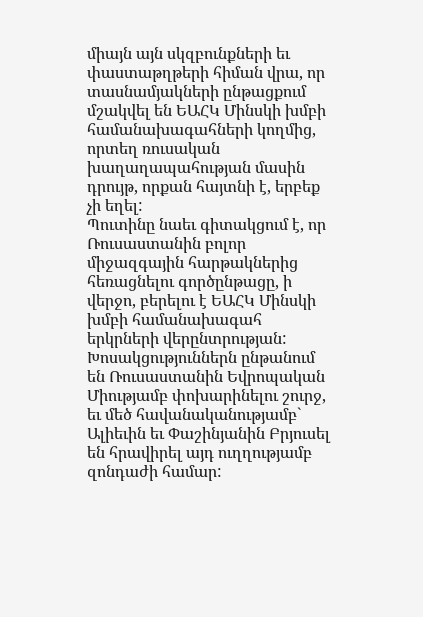միայն այն սկզբունքների եւ փաստաթղթերի հիման վրա, որ տասնամյակների ընթացքում մշակվել են ԵԱՀԿ Մինսկի խմբի համանախագահների կողմից, որտեղ ռուսական խաղաղապահության մասին դրույթ, որքան հայտնի է, երբեք չի եղել:
Պուտինը նաեւ գիտակցում է, որ Ռուսաստանին բոլոր միջազգային հարթակներից հեռացնելու գործընթացը, ի վերջո, բերելու է ԵԱՀԿ Մինսկի խմբի համանախագահ երկրների վերընտրության: Խոսակցություններն ընթանում են Ռուսաստանին Եվրոպական Միությամբ փոխարինելու շուրջ, եւ մեծ հավանականությամբ` Ալիեւին եւ Փաշինյանին Բրյուսել են հրավիրել այդ ուղղությամբ զոնդաժի համար: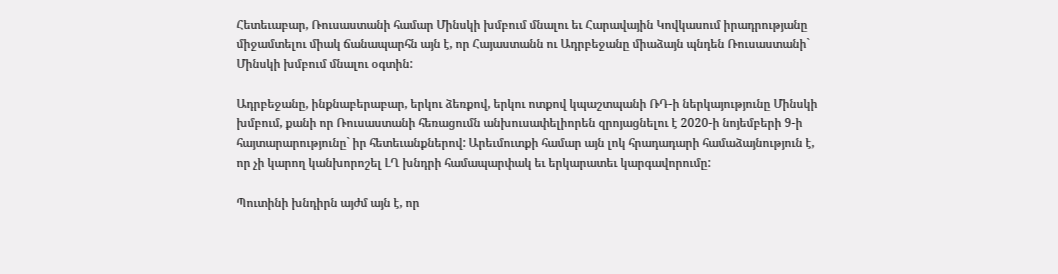Հետեւաբար, Ռուսաստանի համար Մինսկի խմբում մնալու եւ Հարավային Կովկասում իրադրությանը միջամտելու միակ ճանապարհն այն է, որ Հայաստանն ու Ադրբեջանը միաձայն պնդեն Ռուսաստանի` Մինսկի խմբում մնալու օգտին:

Ադրբեջանը, ինքնաբերաբար, երկու ձեռքով, երկու ոտքով կպաշտպանի ՌԴ-ի ներկայությունը Մինսկի խմբում, քանի որ Ռուսաստանի հեռացումն անխուսափելիորեն զրոյացնելու է 2020-ի նոյեմբերի 9-ի հայտարարությունը` իր հետեւանքներով: Արեւմուտքի համար այն լոկ հրադադարի համաձայնություն է, որ չի կարող կանխորոշել ԼՂ խնդրի համապարփակ եւ երկարատեւ կարգավորումը:

Պուտինի խնդիրն այժմ այն է, որ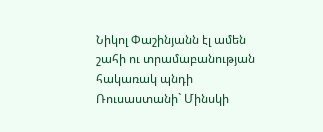Նիկոլ Փաշինյանն էլ ամեն շահի ու տրամաբանության հակառակ պնդի Ռուսաստանի` Մինսկի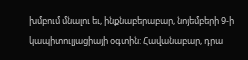խմբում մնալու եւ, ինքնաբերաբար, նոյեմբերի 9-ի կապիտուլյացիայի օգտին: Հավանաբար, դրա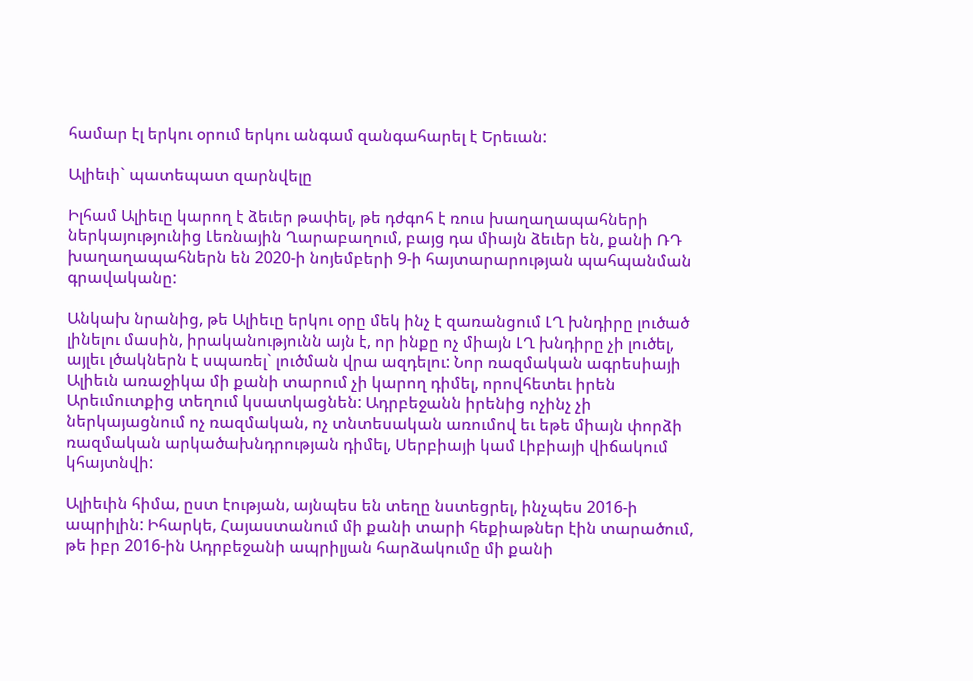համար էլ երկու օրում երկու անգամ զանգահարել է Երեւան:

Ալիեւի` պատեպատ զարնվելը

Իլհամ Ալիեւը կարող է ձեւեր թափել, թե դժգոհ է ռուս խաղաղապահների ներկայությունից Լեռնային Ղարաբաղում, բայց դա միայն ձեւեր են, քանի ՌԴ խաղաղապահներն են 2020-ի նոյեմբերի 9-ի հայտարարության պահպանման գրավականը:

Անկախ նրանից, թե Ալիեւը երկու օրը մեկ ինչ է զառանցում ԼՂ խնդիրը լուծած լինելու մասին, իրականությունն այն է, որ ինքը ոչ միայն ԼՂ խնդիրը չի լուծել, այլեւ լծակներն է սպառել` լուծման վրա ազդելու: Նոր ռազմական ագրեսիայի Ալիեւն առաջիկա մի քանի տարում չի կարող դիմել, որովհետեւ իրեն Արեւմուտքից տեղում կսատկացնեն: Ադրբեջանն իրենից ոչինչ չի ներկայացնում ոչ ռազմական, ոչ տնտեսական առումով եւ եթե միայն փորձի ռազմական արկածախնդրության դիմել, Սերբիայի կամ Լիբիայի վիճակում կհայտնվի:

Ալիեւին հիմա, ըստ էության, այնպես են տեղը նստեցրել, ինչպես 2016-ի ապրիլին: Իհարկե, Հայաստանում մի քանի տարի հեքիաթներ էին տարածում, թե իբր 2016-ին Ադրբեջանի ապրիլյան հարձակումը մի քանի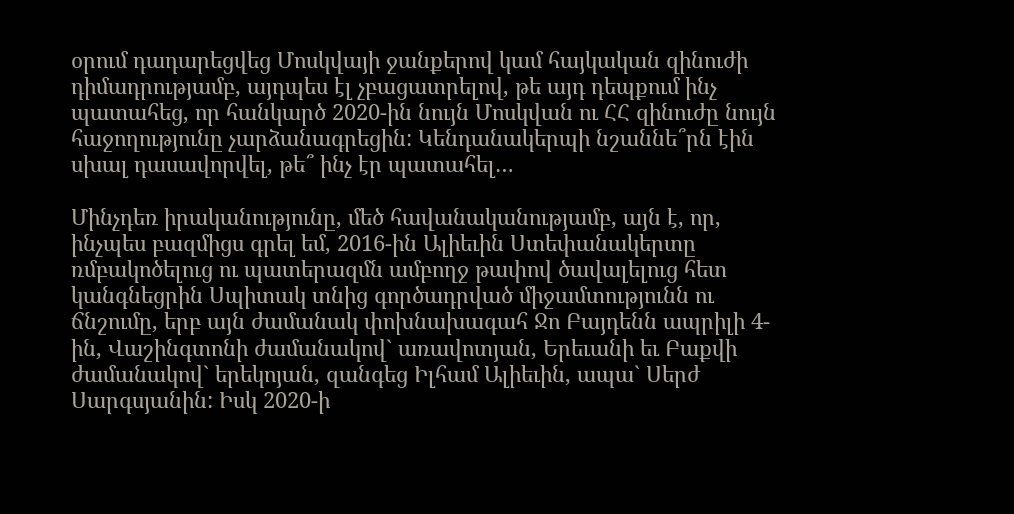օրում դադարեցվեց Մոսկվայի ջանքերով կամ հայկական զինուժի դիմադրությամբ, այդպես էլ չբացատրելով, թե այդ դեպքում ինչ պատահեց, որ հանկարծ 2020-ին նույն Մոսկվան ու ՀՀ զինուժը նույն հաջողությունը չարձանագրեցին: Կենդանակերպի նշաննե՞րն էին սխալ դասավորվել, թե՞ ինչ էր պատահել…

Մինչդեռ իրականությունը, մեծ հավանականությամբ, այն է, որ, ինչպես բազմիցս գրել եմ, 2016-ին Ալիեւին Ստեփանակերտը ռմբակոծելուց ու պատերազմն ամբողջ թափով ծավալելուց հետ կանգնեցրին Սպիտակ տնից գործադրված միջամտությունն ու ճնշումը, երբ այն ժամանակ փոխնախագահ Ջո Բայդենն ապրիլի 4-ին, Վաշինգտոնի ժամանակով` առավոտյան, Երեւանի եւ Բաքվի ժամանակով` երեկոյան, զանգեց Իլհամ Ալիեւին, ապա` Սերժ Սարգսյանին: Իսկ 2020-ի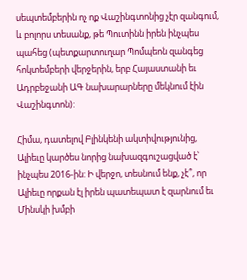սեպտեմբերին ոչ ոք Վաշինգտոնից չէր զանգում, և բոլորս տեսանք, թե Պուտինն իրեն ինչպես պահեց (պետքարտուղար Պոմպեոն զանգեց հոկտեմբերի վերջերին, երբ Հայաստանի եւ Ադրբեջանի ԱԳ նախարարները մեկնում էին Վաշինգտոն):

Հիմա, դատելով Բլինկենի ակտիվությունից, Ալիեւը կարծես նորից նախազգուշացված է՝ ինչպես 2016-ին: Ի վերջո, տեսնում ենք, չէ՞, որ Ալիեւը որքան էլ իրեն պատեպատ է զարնում եւ Մինսկի խմբի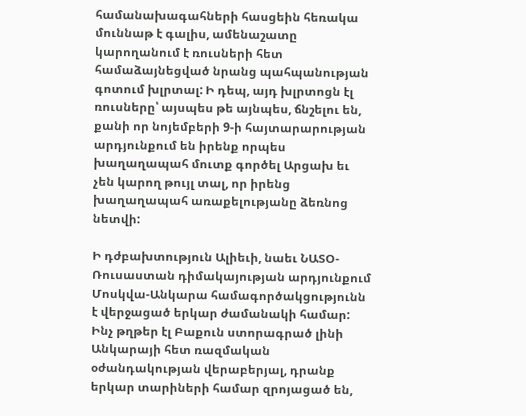համանախագահների հասցեին հեռակա մուննաթ է գալիս, ամենաշատը կարողանում է ռուսների հետ համաձայնեցված նրանց պահպանության գոտում խլրտալ: Ի դեպ, այդ խլրտոցն էլ ռուսները՝ այսպես թե այնպես, ճնշելու են, քանի որ նոյեմբերի 9-ի հայտարարության արդյունքում են իրենք որպես խաղաղապահ մուտք գործել Արցախ եւ չեն կարող թույլ տալ, որ իրենց խաղաղապահ առաքելությանը ձեռնոց նետվի:

Ի դժբախտություն Ալիեւի, նաեւ ՆԱՏՕ-Ռուսաստան դիմակայության արդյունքում Մոսկվա-Անկարա համագործակցությունն է վերջացած երկար ժամանակի համար: Ինչ թղթեր էլ Բաքուն ստորագրած լինի Անկարայի հետ ռազմական օժանդակության վերաբերյալ, դրանք երկար տարիների համար զրոյացած են,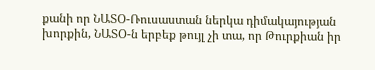քանի որ ՆԱՏՕ-Ռուսաստան ներկա դիմակայության խորքին, ՆԱՏՕ-ն երբեք թույլ չի տա, որ Թուրքիան իր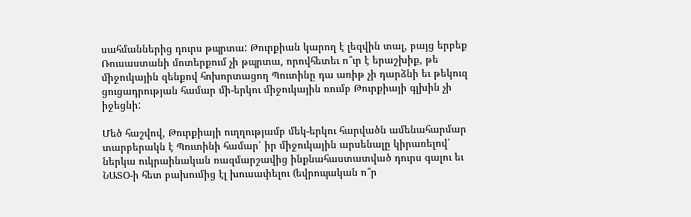սահմաններից դուրս թպրտա: Թուրքիան կարող է լեզվին տալ, բայց երբեք Ռուսաստանի մոտերքում չի թպրտա, որովհետեւ ո՞ւր է երաշխիք, թե միջուկային զենքով հոխորտացող Պուտինը դա առիթ չի դարձնի եւ թեկուզ ցուցադրության համար մի-երկու միջուկային ռումբ Թուրքիայի գլխին չի իջեցնի:

Մեծ հաշվով, Թուրքիայի ուղղությամբ մեկ-երկու հարվածն ամենահարմար տարբերակն է Պուտինի համար՝ իր միջուկային արսենալը կիրառելով՝ ներկա ուկրաինական ռազմարշավից ինքնահաստատված դուրս գալու եւ ՆԱՏՕ-ի հետ բախումից էլ խուսափելու (եվրոպական ո՞ր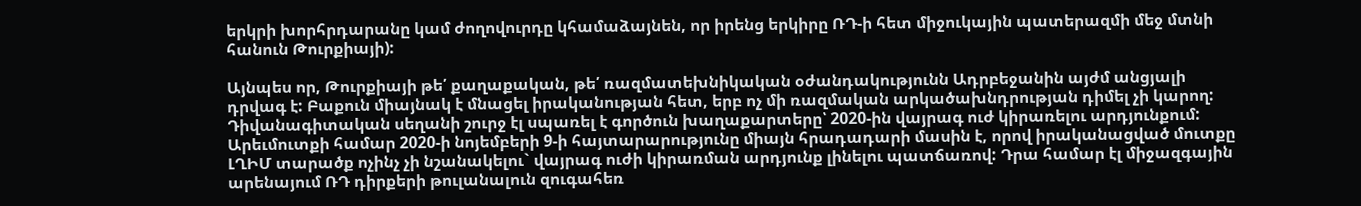երկրի խորհրդարանը կամ ժողովուրդը կհամաձայնեն, որ իրենց երկիրը ՌԴ-ի հետ միջուկային պատերազմի մեջ մտնի հանուն Թուրքիայի):

Այնպես որ, Թուրքիայի թե՛ քաղաքական, թե՛ ռազմատեխնիկական օժանդակությունն Ադրբեջանին այժմ անցյալի դրվագ է: Բաքուն միայնակ է մնացել իրականության հետ, երբ ոչ մի ռազմական արկածախնդրության դիմել չի կարող: Դիվանագիտական սեղանի շուրջ էլ սպառել է գործուն խաղաքարտերը՝ 2020-ին վայրագ ուժ կիրառելու արդյունքում: Արեւմուտքի համար 2020-ի նոյեմբերի 9-ի հայտարարությունը միայն հրադադարի մասին է, որով իրականացված մուտքը ԼՂԻՄ տարածք ոչինչ չի նշանակելու` վայրագ ուժի կիրառման արդյունք լինելու պատճառով: Դրա համար էլ միջազգային արենայում ՌԴ դիրքերի թուլանալուն զուգահեռ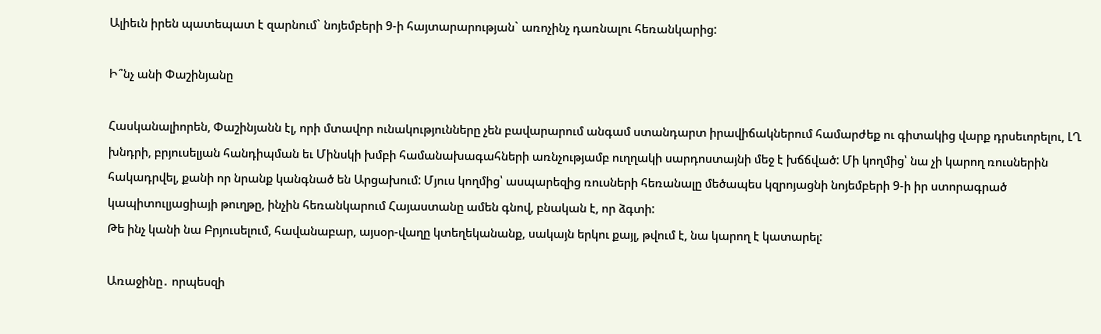Ալիեւն իրեն պատեպատ է զարնում` նոյեմբերի 9-ի հայտարարության` առոչինչ դառնալու հեռանկարից:

Ի՞նչ անի Փաշինյանը

Հասկանալիորեն, Փաշինյանն էլ, որի մտավոր ունակությունները չեն բավարարում անգամ ստանդարտ իրավիճակներում համարժեք ու գիտակից վարք դրսեւորելու, ԼՂ խնդրի, բրյուսելյան հանդիպման եւ Մինսկի խմբի համանախագահների առնչությամբ ուղղակի սարդոստայնի մեջ է խճճված: Մի կողմից՝ նա չի կարող ռուսներին հակադրվել, քանի որ նրանք կանգնած են Արցախում: Մյուս կողմից՝ ասպարեզից ռուսների հեռանալը մեծապես կզրոյացնի նոյեմբերի 9-ի իր ստորագրած կապիտուլյացիայի թուղթը, ինչին հեռանկարում Հայաստանը ամեն գնով, բնական է, որ ձգտի:
Թե ինչ կանի նա Բրյուսելում, հավանաբար, այսօր-վաղը կտեղեկանանք, սակայն երկու քայլ, թվում է, նա կարող է կատարել:

Առաջինը․ որպեսզի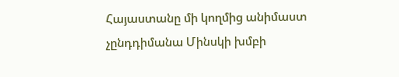Հայաստանը մի կողմից անիմաստ չընդդիմանա Մինսկի խմբի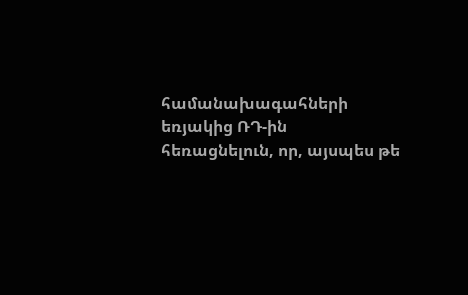համանախագահների եռյակից ՌԴ-ին հեռացնելուն, որ, այսպես թե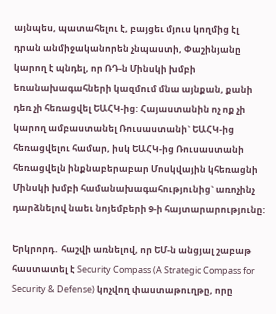այնպես, պատահելու է, բայցեւ մյուս կողմից էլ դրան անմիջականորեն չնպաստի, Փաշինյանը կարող է պնդել, որ ՌԴ-ն Մինսկի խմբի եռանախագահների կազմում մնա այնքան, քանի դեռ չի հեռացվել ԵԱՀԿ-ից: Հայաստանին ոչ ոք չի կարող ամբաստանել Ռուսաստանի` ԵԱՀԿ-ից հեռացվելու համար, իսկ ԵԱՀԿ-ից Ռուսաստանի հեռացվելն ինքնաբերաբար Մոսկվային կհեռացնի Մինսկի խմբի համանախագահությունից` առոչինչ դարձնելով նաեւ նոյեմբերի 9-ի հայտարարությունը:

Երկրորդ․ հաշվի առնելով, որ ԵՄ-ն անցյալ շաբաթ հաստատել է Security Compass (A Strategic Compass for Security & Defense) կոչվող փաստաթուղթը, որը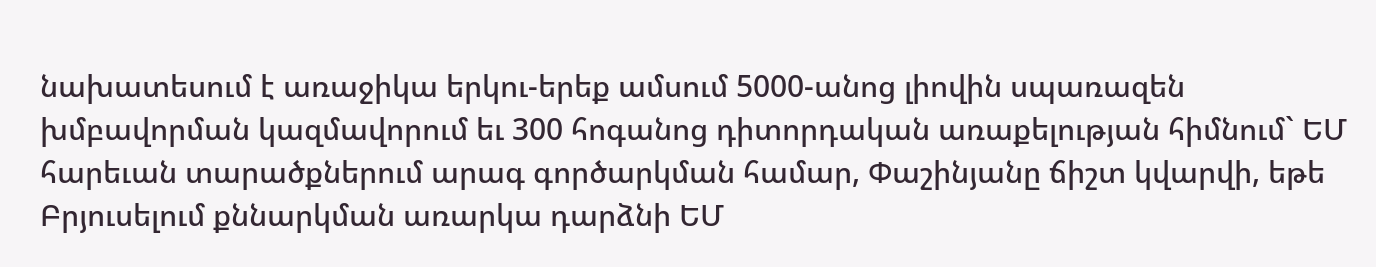նախատեսում է առաջիկա երկու-երեք ամսում 5000-անոց լիովին սպառազեն խմբավորման կազմավորում եւ 300 հոգանոց դիտորդական առաքելության հիմնում` ԵՄ հարեւան տարածքներում արագ գործարկման համար, Փաշինյանը ճիշտ կվարվի, եթե Բրյուսելում քննարկման առարկա դարձնի ԵՄ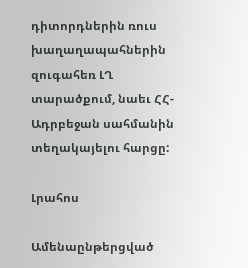դիտորդներին ռուս խաղաղապահներին զուգահեռ ԼՂ տարածքում, նաեւ ՀՀ-Ադրբեջան սահմանին տեղակայելու հարցը:

Լրահոս

Ամենաընթերցված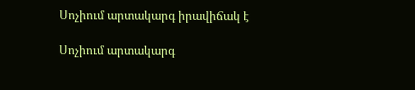Սոչիում արտակարգ իրավիճակ է

Սոչիում արտակարգ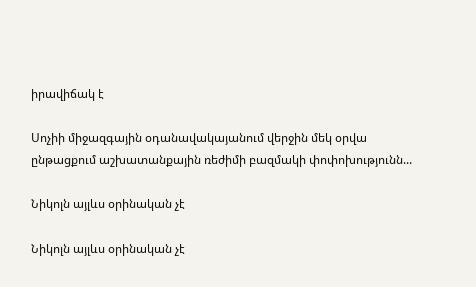իրավիճակ է

Սոչիի միջազգային օդանավակայանում վերջին մեկ օրվա ընթացքում աշխատանքային ռեժիմի բազմակի փոփոխությունն...

Նիկոլն այլևս օրինական չէ

Նիկոլն այլևս օրինական չէ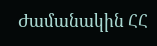Ժամանակին ՀՀ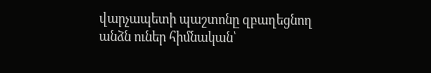վարչապետի պաշտոնը զբաղեցնող անձն ուներ հիմնական՝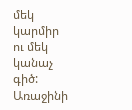մեկ կարմիր ու մեկ կանաչ գիծ: Առաջինի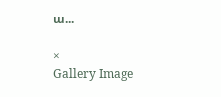ա...

×
Gallery Image